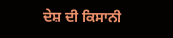ਦੇਸ਼ ਦੀ ਕਿਸਾਨੀ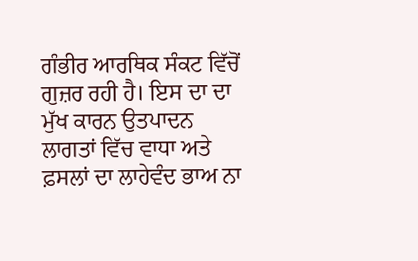ਗੰਭੀਰ ਆਰਥਿਕ ਸੰਕਟ ਵਿੱਚੋਂ ਗੁਜ਼ਰ ਰਹੀ ਹੈ। ਇਸ ਦਾ ਦਾ ਮੁੱਖ ਕਾਰਨ ਉਤਪਾਦਨ ਲਾਗਤਾਂ ਵਿੱਚ ਵਾਧਾ ਅਤੇ ਫ਼ਸਲਾਂ ਦਾ ਲਾਹੇਵੰਦ ਭਾਅ ਨਾ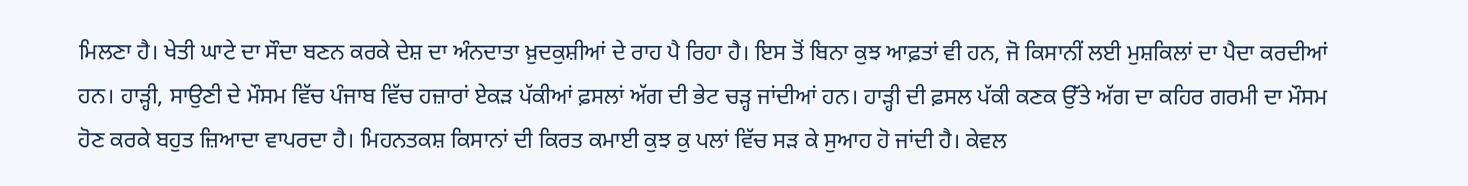ਮਿਲਣਾ ਹੈ। ਖੇਤੀ ਘਾਟੇ ਦਾ ਸੌਦਾ ਬਣਨ ਕਰਕੇ ਦੇਸ਼ ਦਾ ਅੰਨਦਾਤਾ ਖ਼ੁਦਕੁਸ਼ੀਆਂ ਦੇ ਰਾਹ ਪੈ ਰਿਹਾ ਹੈ। ਇਸ ਤੋਂ ਬਿਨਾ ਕੁਝ ਆਫ਼ਤਾਂ ਵੀ ਹਨ, ਜੋ ਕਿਸਾਨੀਂ ਲਈ ਮੁਸ਼ਕਿਲਾਂ ਦਾ ਪੈਦਾ ਕਰਦੀਆਂ ਹਨ। ਹਾੜ੍ਹੀ, ਸਾਉਣੀ ਦੇ ਮੌਸਮ ਵਿੱਚ ਪੰਜਾਬ ਵਿੱਚ ਹਜ਼ਾਰਾਂ ਏਕੜ ਪੱਕੀਆਂ ਫ਼ਸਲਾਂ ਅੱਗ ਦੀ ਭੇਟ ਚੜ੍ਹ ਜਾਂਦੀਆਂ ਹਨ। ਹਾੜ੍ਹੀ ਦੀ ਫ਼ਸਲ ਪੱਕੀ ਕਣਕ ਉੱਤੇ ਅੱਗ ਦਾ ਕਹਿਰ ਗਰਮੀ ਦਾ ਮੌਸਮ ਹੋਣ ਕਰਕੇ ਬਹੁਤ ਜ਼ਿਆਦਾ ਵਾਪਰਦਾ ਹੈ। ਮਿਹਨਤਕਸ਼ ਕਿਸਾਨਾਂ ਦੀ ਕਿਰਤ ਕਮਾਈ ਕੁਝ ਕੁ ਪਲਾਂ ਵਿੱਚ ਸੜ ਕੇ ਸੁਆਹ ਹੋ ਜਾਂਦੀ ਹੈ। ਕੇਵਲ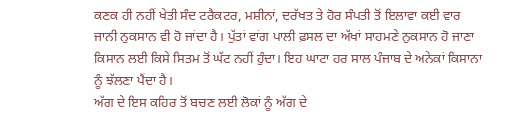ਕਣਕ ਹੀ ਨਹੀਂ ਖੇਤੀ ਸੰਦ ਟਰੈਕਟਰ, ਮਸ਼ੀਨਾਂ, ਦਰੱਖਤ ਤੇ ਹੋਰ ਸੰਪਤੀ ਤੋਂ ਇਲਾਵਾ ਕਈ ਵਾਰ ਜਾਨੀ ਨੁਕਸਾਨ ਵੀ ਹੋ ਜਾਂਦਾ ਹੈ। ਪੁੱਤਾਂ ਵਾਂਗ ਪਾਲੀ ਫ਼ਸਲ ਦਾ ਅੱਖਾਂ ਸਾਹਮਣੇ ਨੁਕਸਾਨ ਹੋ ਜਾਣਾ ਕਿਸਾਨ ਲਈ ਕਿਸੇ ਸਿਤਮ ਤੋਂ ਘੱਟ ਨਹੀਂ ਹੁੰਦਾ। ਇਹ ਘਾਟਾ ਹਰ ਸਾਲ ਪੰਜਾਬ ਦੇ ਅਨੇਕਾਂ ਕਿਸਾਨਾ ਨੂੰ ਝੱਲਣਾ ਪੈਂਦਾ ਹੈ।
ਅੱਗ ਦੇ ਇਸ ਕਹਿਰ ਤੋਂ ਬਚਣ ਲਈ ਲੋਕਾਂ ਨੂੰ ਅੱਗ ਦੇ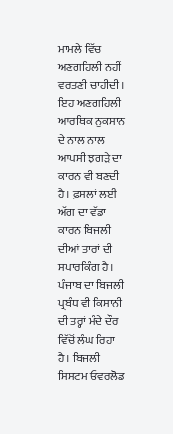ਮਾਮਲੇ ਵਿੱਚ ਅਣਗਹਿਲੀ ਨਹੀਂ ਵਰਤਣੀ ਚਾਹੀਦੀ। ਇਹ ਅਣਗਹਿਲੀ ਆਰਥਿਕ ਨੁਕਸਾਨ ਦੇ ਨਾਲ ਨਾਲ ਆਪਸੀ ਝਗੜੇ ਦਾ ਕਾਰਨ ਵੀ ਬਣਦੀ ਹੈ। ਫ਼ਸਲਾਂ ਲਈ ਅੱਗ ਦਾ ਵੱਡਾ ਕਾਰਨ ਬਿਜਲੀ ਦੀਆਂ ਤਾਰਾਂ ਦੀ ਸਪਾਰਕਿੰਗ ਹੈ। ਪੰਜਾਬ ਦਾ ਬਿਜਲੀ ਪ੍ਰਬੰਧ ਵੀ ਕਿਸਾਨੀ ਦੀ ਤਰ੍ਹਾਂ ਮੰਦੇ ਦੌਰ ਵਿੱਚੋਂ ਲੰਘ ਰਿਹਾ ਹੈ। ਬਿਜਲੀ ਸਿਸਟਮ ਓਵਰਲੋਡ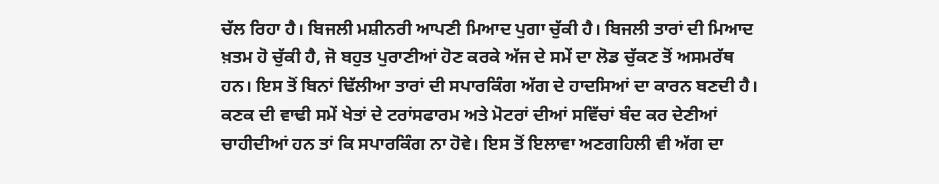ਚੱਲ ਰਿਹਾ ਹੈ। ਬਿਜਲੀ ਮਸ਼ੀਨਰੀ ਆਪਣੀ ਮਿਆਦ ਪੁਗਾ ਚੁੱਕੀ ਹੈ। ਬਿਜਲੀ ਤਾਰਾਂ ਦੀ ਮਿਆਦ ਖ਼ਤਮ ਹੋ ਚੁੱਕੀ ਹੈ, ਜੋ ਬਹੁਤ ਪੁਰਾਣੀਆਂ ਹੋਣ ਕਰਕੇ ਅੱਜ ਦੇ ਸਮੇਂ ਦਾ ਲੋਡ ਚੁੱਕਣ ਤੋਂ ਅਸਮਰੱਥ ਹਨ। ਇਸ ਤੋਂ ਬਿਨਾਂ ਢਿੱਲੀਆ ਤਾਰਾਂ ਦੀ ਸਪਾਰਕਿੰਗ ਅੱਗ ਦੇ ਹਾਦਸਿਆਂ ਦਾ ਕਾਰਨ ਬਣਦੀ ਹੈ। ਕਣਕ ਦੀ ਵਾਢੀ ਸਮੇਂ ਖੇਤਾਂ ਦੇ ਟਰਾਂਸਫਾਰਮ ਅਤੇ ਮੋਟਰਾਂ ਦੀਆਂ ਸਵਿੱਚਾਂ ਬੰਦ ਕਰ ਦੇਣੀਆਂ ਚਾਹੀਦੀਆਂ ਹਨ ਤਾਂ ਕਿ ਸਪਾਰਕਿੰਗ ਨਾ ਹੋਵੇ। ਇਸ ਤੋਂ ਇਲਾਵਾ ਅਣਗਹਿਲੀ ਵੀ ਅੱਗ ਦਾ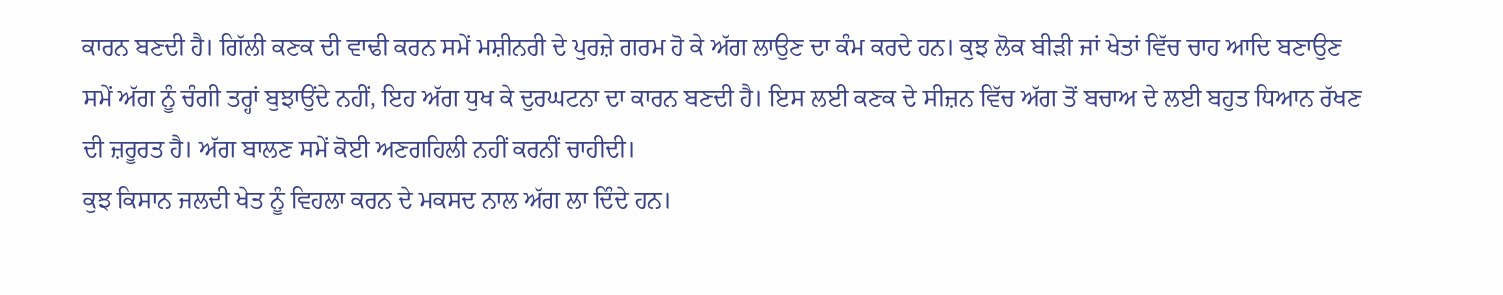ਕਾਰਨ ਬਣਦੀ ਹੈ। ਗਿੱਲੀ ਕਣਕ ਦੀ ਵਾਢੀ ਕਰਨ ਸਮੇਂ ਮਸ਼ੀਨਰੀ ਦੇ ਪੁਰਜ਼ੇ ਗਰਮ ਹੋ ਕੇ ਅੱਗ ਲਾਉਣ ਦਾ ਕੰਮ ਕਰਦੇ ਹਨ। ਕੁਝ ਲੋਕ ਬੀੜੀ ਜਾਂ ਖੇਤਾਂ ਵਿੱਚ ਚਾਹ ਆਦਿ ਬਣਾਉਣ ਸਮੇਂ ਅੱਗ ਨੂੰ ਚੰਗੀ ਤਰ੍ਹਾਂ ਬੁਝਾਉਂਦੇ ਨਹੀਂ, ਇਹ ਅੱਗ ਧੁਖ ਕੇ ਦੁਰਘਟਨਾ ਦਾ ਕਾਰਨ ਬਣਦੀ ਹੈ। ਇਸ ਲਈ ਕਣਕ ਦੇ ਸੀਜ਼ਨ ਵਿੱਚ ਅੱਗ ਤੋਂ ਬਚਾਅ ਦੇ ਲਈ ਬਹੁਤ ਧਿਆਨ ਰੱਖਣ ਦੀ ਜ਼ਰੂਰਤ ਹੈ। ਅੱਗ ਬਾਲਣ ਸਮੇਂ ਕੋਈ ਅਣਗਹਿਲੀ ਨਹੀਂ ਕਰਨੀਂ ਚਾਹੀਦੀ।
ਕੁਝ ਕਿਸਾਨ ਜਲਦੀ ਖੇਤ ਨੂੰ ਵਿਹਲਾ ਕਰਨ ਦੇ ਮਕਸਦ ਨਾਲ ਅੱਗ ਲਾ ਦਿੰਦੇ ਹਨ।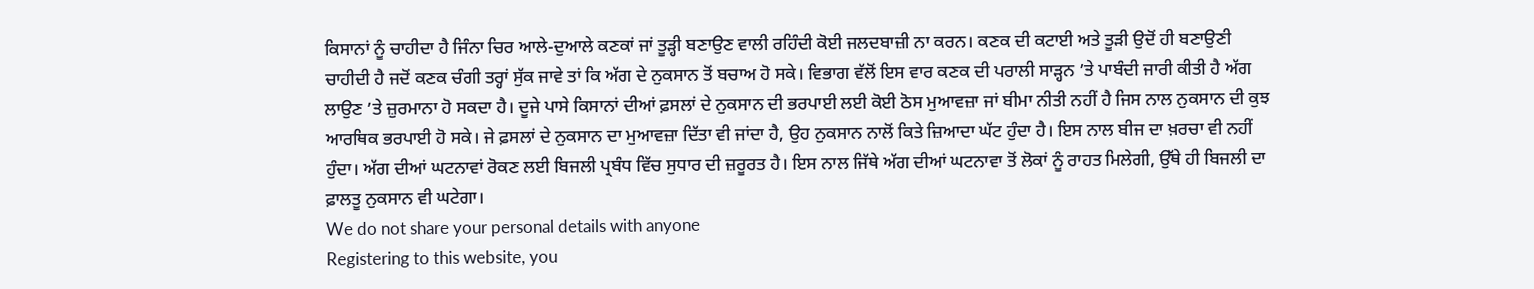ਕਿਸਾਨਾਂ ਨੂੰ ਚਾਹੀਦਾ ਹੈ ਜਿੰਨਾ ਚਿਰ ਆਲੇ-ਦੁਆਲੇ ਕਣਕਾਂ ਜਾਂ ਤੂੜ੍ਹੀ ਬਣਾਉਣ ਵਾਲੀ ਰਹਿੰਦੀ ਕੋਈ ਜਲਦਬਾਜ਼ੀ ਨਾ ਕਰਨ। ਕਣਕ ਦੀ ਕਟਾਈ ਅਤੇ ਤੂੜੀ ਉਦੋਂ ਹੀ ਬਣਾਉਣੀ ਚਾਹੀਦੀ ਹੈ ਜਦੋਂ ਕਣਕ ਚੰਗੀ ਤਰ੍ਹਾਂ ਸੁੱਕ ਜਾਵੇ ਤਾਂ ਕਿ ਅੱਗ ਦੇ ਨੁਕਸਾਨ ਤੋਂ ਬਚਾਅ ਹੋ ਸਕੇ। ਵਿਭਾਗ ਵੱਲੋਂ ਇਸ ਵਾਰ ਕਣਕ ਦੀ ਪਰਾਲੀ ਸਾੜ੍ਹਨ ’ਤੇ ਪਾਬੰਦੀ ਜਾਰੀ ਕੀਤੀ ਹੈ ਅੱਗ ਲਾਉਣ ’ਤੇ ਜ਼ੁਰਮਾਨਾ ਹੋ ਸਕਦਾ ਹੈ। ਦੂਜੇ ਪਾਸੇ ਕਿਸਾਨਾਂ ਦੀਆਂ ਫ਼ਸਲਾਂ ਦੇ ਨੁਕਸਾਨ ਦੀ ਭਰਪਾਈ ਲਈ ਕੋਈ ਠੋਸ ਮੁਆਵਜ਼ਾ ਜਾਂ ਬੀਮਾ ਨੀਤੀ ਨਹੀਂ ਹੈ ਜਿਸ ਨਾਲ ਨੁਕਸਾਨ ਦੀ ਕੁਝ ਆਰਥਿਕ ਭਰਪਾਈ ਹੋ ਸਕੇ। ਜੇ ਫ਼ਸਲਾਂ ਦੇ ਨੁਕਸਾਨ ਦਾ ਮੁਆਵਜ਼ਾ ਦਿੱਤਾ ਵੀ ਜਾਂਦਾ ਹੈ, ਉਹ ਨੁਕਸਾਨ ਨਾਲੋਂ ਕਿਤੇ ਜ਼ਿਆਦਾ ਘੱਟ ਹੁੰਦਾ ਹੈ। ਇਸ ਨਾਲ ਬੀਜ ਦਾ ਖ਼ਰਚਾ ਵੀ ਨਹੀਂ ਹੁੰਦਾ। ਅੱਗ ਦੀਆਂ ਘਟਨਾਵਾਂ ਰੋਕਣ ਲਈ ਬਿਜਲੀ ਪ੍ਰਬੰਧ ਵਿੱਚ ਸੁਧਾਰ ਦੀ ਜ਼ਰੂਰਤ ਹੈ। ਇਸ ਨਾਲ ਜਿੱਥੇ ਅੱਗ ਦੀਆਂ ਘਟਨਾਵਾ ਤੋਂ ਲੋਕਾਂ ਨੂੰ ਰਾਹਤ ਮਿਲੇਗੀ, ਉੱਥੇ ਹੀ ਬਿਜਲੀ ਦਾ ਫ਼ਾਲਤੂ ਨੁਕਸਾਨ ਵੀ ਘਟੇਗਾ।
We do not share your personal details with anyone
Registering to this website, you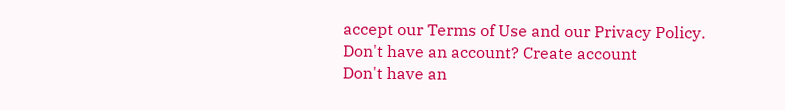accept our Terms of Use and our Privacy Policy.
Don't have an account? Create account
Don't have an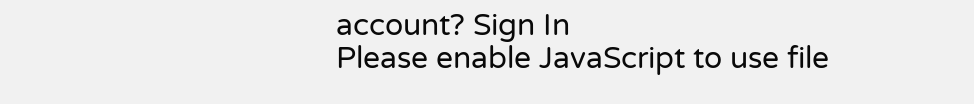account? Sign In
Please enable JavaScript to use file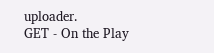uploader.
GET - On the Play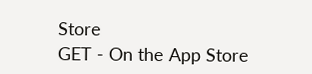Store
GET - On the App Store